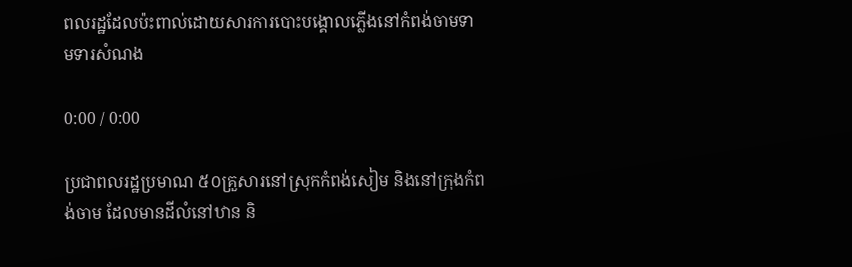ពលរដ្ឋដែលប៉ះពាល់ដោយសារការបោះបង្គោលភ្លើងនៅកំពង់ចាមទាមទារសំណង

0:00 / 0:00

ប្រជាពលរដ្ឋប្រមាណ ៥០គ្រួសារនៅស្រុកកំពង់សៀម និងនៅក្រុងកំពង់ចាម ដែលមានដីលំនៅឋាន និ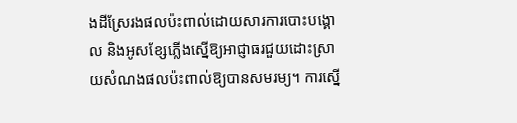ងដីស្រែរងផលប៉ះពាល់ដោយសារការបោះបង្គោល និងអូសខ្សែភ្លើងស្នើឱ្យអាជ្ញាធរជួយដោះស្រាយសំណងផលប៉ះពាល់ឱ្យបានសមរម្យ។ ការស្នើ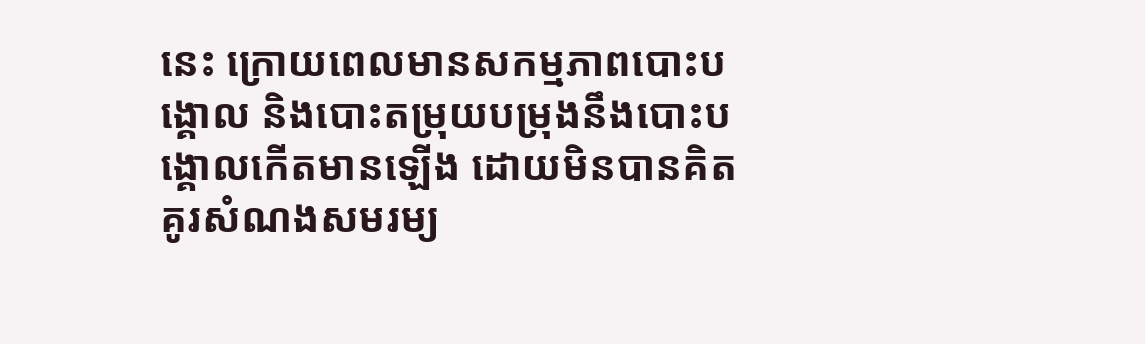នេះ ក្រោយពេលមានសកម្មភាពបោះបង្គោល និងបោះតម្រុយបម្រុងនឹងបោះបង្គោលកើតមានឡើង ដោយមិនបានគិតគូរសំណងសមរម្យ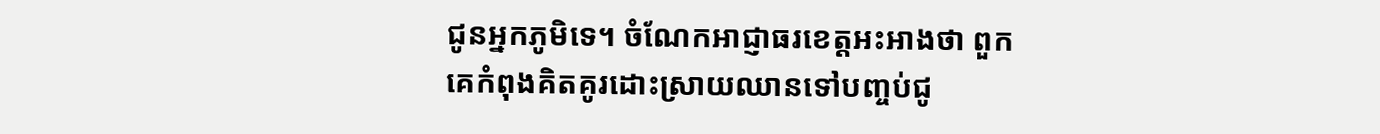ជូនអ្នកភូមិទេ។ ចំណែកអាជ្ញាធរខេត្តអះអាងថា ពួកគេកំពុងគិតគូរដោះស្រាយឈានទៅបញ្ចប់ជូ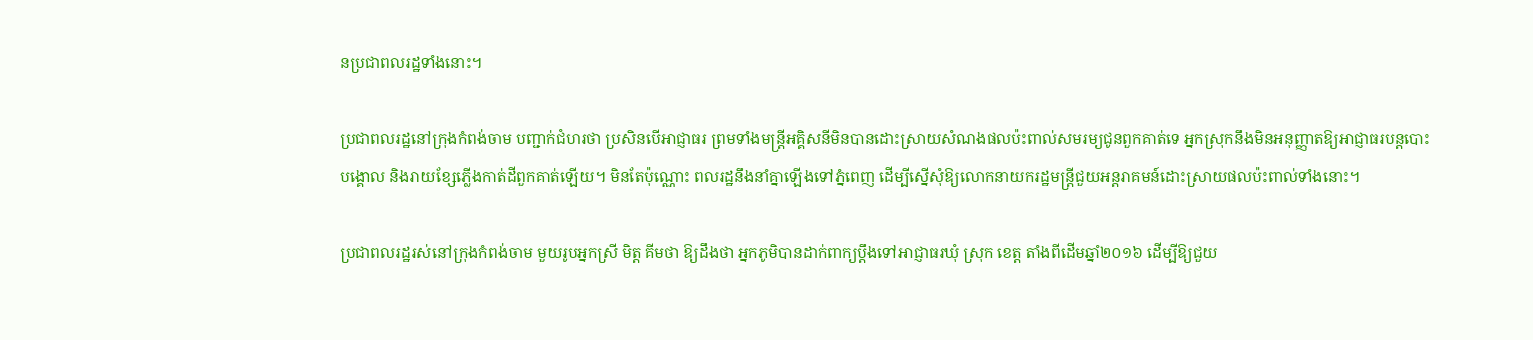នប្រជាពលរដ្ឋទាំងនោះ។

ប្រជាពលរដ្ឋនៅក្រុងកំពង់ចាម បញ្ជាក់ជំហរថា ប្រសិនបើអាជ្ញាធរ ព្រមទាំងមន្ត្រីអគ្គិសនីមិនបានដោះស្រាយសំណងផលប៉ះពាល់សមរម្យជូនពួកគាត់ទេ អ្នកស្រុកនឹងមិនអនុញ្ញាតឱ្យអាជ្ញាធរបន្តបោះបង្គោល និងរាយខ្សែភ្លើងកាត់ដីពួកគាត់ឡើយ។ មិនតែប៉ុណ្ណោះ ពលរដ្ឋនឹងនាំគ្នាឡើងទៅភ្នំពេញ ដើម្បីស្នើសុំឱ្យលោកនាយករដ្ឋមន្ត្រីជួយអន្តរាគមន៍ដោះស្រាយផលប៉ះពាល់ទាំងនោះ។

ប្រជាពលរដ្ឋរស់នៅក្រុងកំពង់ចាម មួយរូបអ្នកស្រី មិត្ត គីមថា ឱ្យដឹងថា អ្នកភូមិបានដាក់ពាក្យប្ដឹងទៅអាជ្ញាធរឃុំ ស្រុក ខេត្ត តាំងពីដើមឆ្នាំ២០១៦ ដើម្បីឱ្យជួយ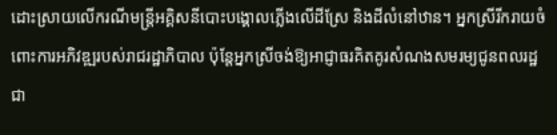ដោះស្រាយលើករណីមន្ត្រីអគ្គិសនីបោះបង្គោលភ្លើងលើដីស្រែ និងដីលំនៅឋាន។ អ្នកស្រីរីករាយចំពោះការអភិវឌ្ឍរបស់រាជរដ្ឋាភិបាល ប៉ុន្តែអ្នកស្រីចង់ឱ្យអាជ្ញាធរគិតគូរសំណងសមរម្យជូនពលរដ្ឋជា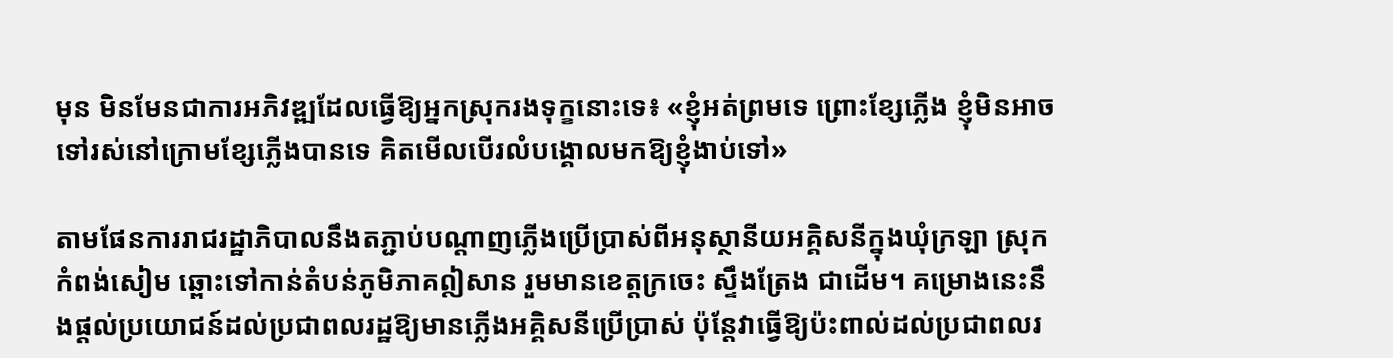មុន មិនមែនជាការអភិវឌ្ឍដែលធ្វើឱ្យអ្នកស្រុករងទុក្ខនោះទេ៖ «ខ្ញុំអត់ព្រមទេ ព្រោះខ្សែភ្លើង ខ្ញុំមិនអាចទៅរស់នៅក្រោមខ្សែភ្លើងបានទេ គិតមើលបើរលំបង្គោលមកឱ្យខ្ញុំងាប់ទៅ»

តាមផែនការរាជរដ្ឋាភិបាលនឹងតភ្ជាប់បណ្ដាញភ្លើងប្រើប្រាស់ពីអនុស្ថានីយអគ្គិសនីក្នុងឃុំក្រឡា ស្រុកកំពង់សៀម ឆ្ពោះទៅកាន់តំបន់ភូមិភាគឦសាន រួមមានខេត្តក្រចេះ ស្ទឹងត្រែង ជាដើម។ គម្រោងនេះនឹងផ្ដល់ប្រយោជន៍ដល់ប្រជាពលរដ្ឋឱ្យមានភ្លើងអគ្គិសនីប្រើប្រាស់ ប៉ុន្តែវាធ្វើឱ្យប៉ះពាល់ដល់ប្រជាពលរ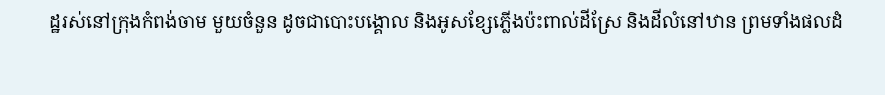ដ្ឋរស់នៅក្រុងកំពង់ចាម មួយចំនួន ដូចជាបោះបង្គោល និងអូសខ្សែភ្លើងប៉ះពាល់ដីស្រែ និងដីលំនៅឋាន ព្រមទាំងផលដំ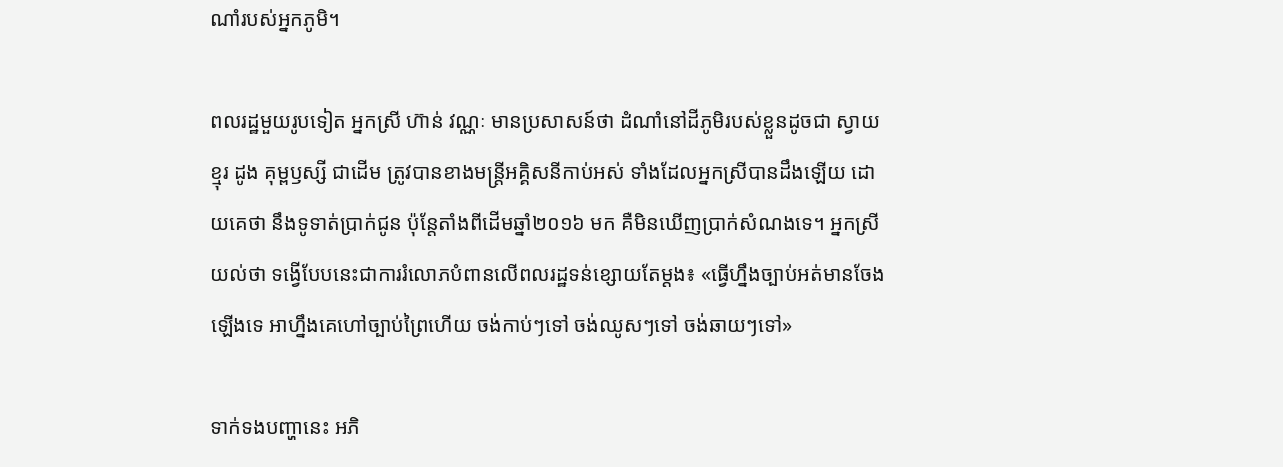ណាំរបស់អ្នកភូមិ។

ពលរដ្ឋមួយរូបទៀត អ្នកស្រី ហ៊ាន់ វណ្ណៈ មានប្រសាសន៍ថា ដំណាំនៅដីភូមិរបស់ខ្លួនដូចជា ស្វាយ ខ្មុរ ដូង គុម្ពឫស្សី ជាដើម ត្រូវបានខាងមន្ត្រីអគ្គិសនីកាប់អស់ ទាំងដែលអ្នកស្រីបានដឹងឡើយ ដោយគេថា នឹងទូទាត់ប្រាក់ជូន ប៉ុន្តែតាំងពីដើមឆ្នាំ២០១៦ មក គឺមិនឃើញប្រាក់សំណងទេ។ អ្នកស្រីយល់ថា ទង្វើបែបនេះជាការរំលោភបំពានលើពលរដ្ឋទន់ខ្សោយតែម្ដង៖ «ធ្វើហ្នឹងច្បាប់អត់មានចែងឡើងទេ អាហ្នឹងគេហៅច្បាប់ព្រៃហើយ ចង់កាប់ៗទៅ ចង់ឈូសៗទៅ ចង់ឆាយៗទៅ»

ទាក់ទងបញ្ហានេះ អភិ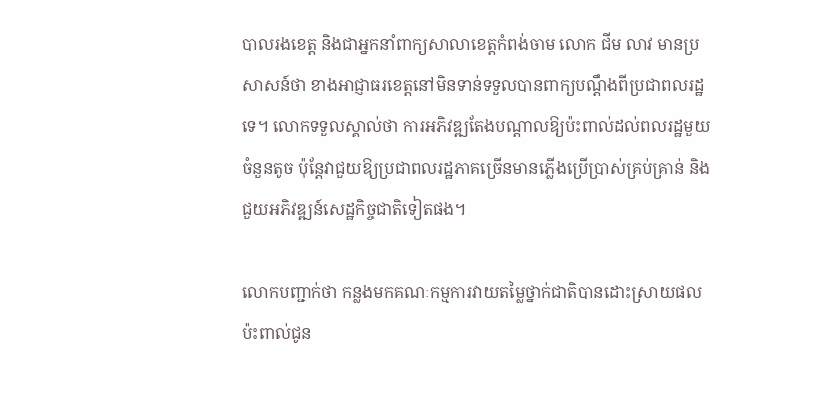បាលរងខេត្ត និងជាអ្នកនាំពាក្យសាលាខេត្តកំពង់ចាម លោក ជីម លាវ មានប្រសាសន៍ថា ខាងអាជ្ញាធរខេត្តនៅមិនទាន់ទទួលបានពាក្យបណ្ដឹងពីប្រជាពលរដ្ឋទេ។ លោកទទួលស្គាល់ថា ការអភិវឌ្ឍតែងបណ្ដាលឱ្យប៉ះពាល់ដល់ពលរដ្ឋមួយចំនួនតូច ប៉ុន្តែវាជួយឱ្យប្រជាពលរដ្ឋភាគច្រើនមានភ្លើងប្រើប្រាស់គ្រប់គ្រាន់ និងជួយអភិវឌ្ឍន៍សេដ្ឋកិច្ចជាតិទៀតផង។

លោកបញ្ជាក់ថា កន្លងមកគណៈកម្មការវាយតម្លៃថ្នាក់ជាតិបានដោះស្រាយផលប៉ះពាល់ជូន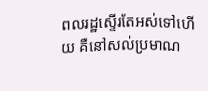ពលរដ្ឋស្ទើរតែអស់ទៅហើយ គឺនៅសល់ប្រមាណ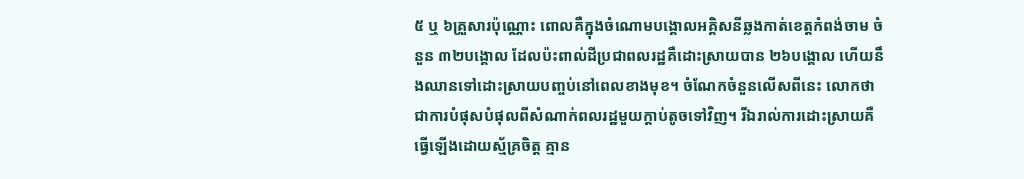៥ ឬ ៦គ្រួសារប៉ុណ្ណោះ ពោលគឺក្នុងចំណោមបង្គោលអគ្គិសនីឆ្លងកាត់ខេត្តកំពង់ចាម ចំនួន ៣២បង្គោល ដែលប៉ះពាល់ដីប្រជាពលរដ្ឋគឺដោះស្រាយបាន ២៦បង្គោល ហើយនឹងឈានទៅដោះស្រាយបញ្ចប់នៅពេលខាងមុខ។ ចំណែកចំនួនលើសពីនេះ លោកថា ជាការបំផុសបំផុលពីសំណាក់ពលរដ្ឋមួយក្ដាប់តូចទៅវិញ។ រីឯរាល់ការដោះស្រាយគឺធ្វើឡើងដោយស្ម័គ្រចិត្ត គ្មាន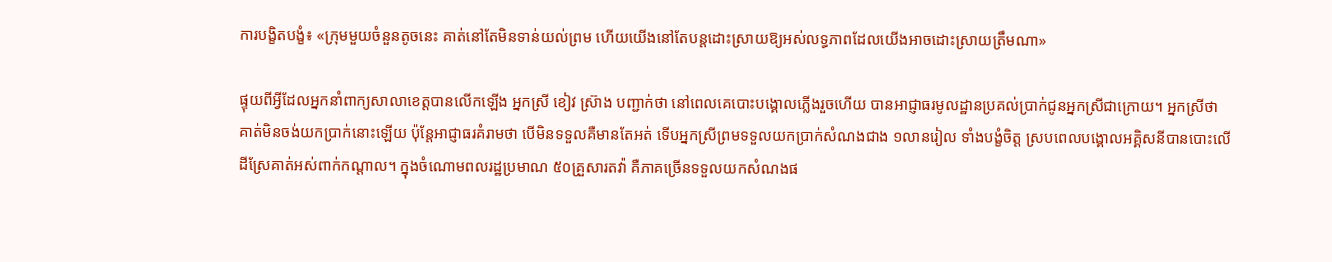ការបង្ខិតបង្ខំ៖ «ក្រុមមួយចំនួនតូចនេះ គាត់នៅតែមិនទាន់យល់ព្រម ហើយយើងនៅតែបន្តដោះស្រាយឱ្យអស់លទ្ធភាពដែលយើងអាចដោះស្រាយត្រឹមណា»

ផ្ទុយពីអ្វីដែលអ្នកនាំពាក្យសាលាខេត្តបានលើកឡើង អ្នកស្រី ខៀវ ស្រ៊ាង បញ្ជាក់ថា នៅពេលគេបោះបង្គោលភ្លើងរួចហើយ បានអាជ្ញាធរមូលដ្ឋានប្រគល់ប្រាក់ជូនអ្នកស្រីជាក្រោយ។ អ្នកស្រីថា គាត់មិនចង់យកប្រាក់នោះឡើយ ប៉ុន្តែអាជ្ញាធរគំរាមថា បើមិនទទួលគឺមានតែអត់ ទើបអ្នកស្រីព្រមទទួលយកប្រាក់សំណងជាង ១លានរៀល ទាំងបង្ខំចិត្ត ស្របពេលបង្គោលអគ្គិសនីបានបោះលើដីស្រែគាត់អស់ពាក់កណ្ដាល។ ក្នុងចំណោមពលរដ្ឋប្រមាណ ៥០គ្រួសារតវ៉ា គឺភាគច្រើនទទួលយកសំណងផ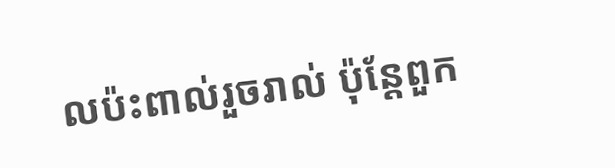លប៉ះពាល់រួចរាល់ ប៉ុន្តែពួក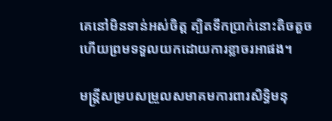គេនៅមិនទាន់អស់ចិត្ត ត្បិតទឹកប្រាក់នោះតិចតួច ហើយព្រមទទួលយកដោយការខ្លាចរអាផង។

មន្ត្រីសម្របសម្រួលសមាគមការពារសិទ្ធិមនុ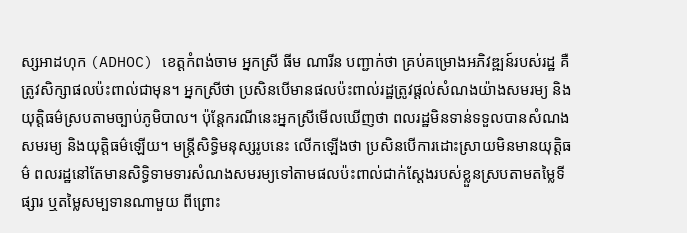ស្សអាដហុក (ADHOC) ខេត្តកំពង់ចាម អ្នកស្រី ធីម ណារីន បញ្ជាក់ថា គ្រប់គម្រោងអភិវឌ្ឍន៍របស់រដ្ឋ គឺត្រូវសិក្សាផលប៉ះពាល់ជាមុន។ អ្នកស្រីថា ប្រសិនបើមានផលប៉ះពាល់រដ្ឋត្រូវផ្ដល់សំណងយ៉ាងសមរម្យ និងយុត្តិធម៌ស្របតាមច្បាប់ភូមិបាល។ ប៉ុន្តែករណីនេះអ្នកស្រីមើលឃើញថា ពលរដ្ឋមិនទាន់ទទួលបានសំណងសមរម្យ និងយុត្តិធម៌ឡើយ។ មន្ត្រីសិទ្ធិមនុស្សរូបនេះ លើកឡើងថា ប្រសិនបើការដោះស្រាយមិនមានយុត្តិធម៌ ពលរដ្ឋនៅតែមានសិទ្ធិទាមទារសំណងសមរម្យទៅតាមផលប៉ះពាល់ជាក់ស្ដែងរបស់ខ្លួនស្របតាមតម្លៃទីផ្សារ ឬតម្លៃសម្បទានណាមួយ ពីព្រោះ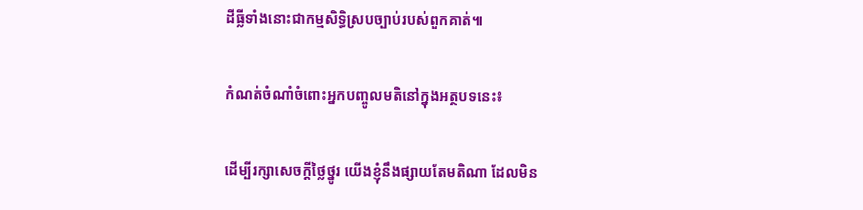ដីធ្លីទាំងនោះជាកម្មសិទ្ធិស្របច្បាប់របស់ពួកគាត់៕

កំណត់ចំណាំចំពោះអ្នកបញ្ចូលមតិនៅក្នុងអត្ថបទនេះ៖

ដើម្បីរក្សាសេចក្ដីថ្លៃថ្នូរ យើងខ្ញុំនឹងផ្សាយតែមតិណា ដែលមិន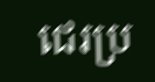ជេរប្រ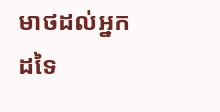មាថដល់អ្នកដទៃ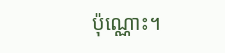ប៉ុណ្ណោះ។